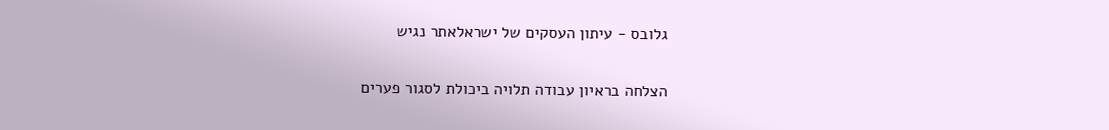גלובס - עיתון העסקים של ישראלאתר נגיש

הצלחה בראיון עבודה תלויה ביכולת לסגור פערים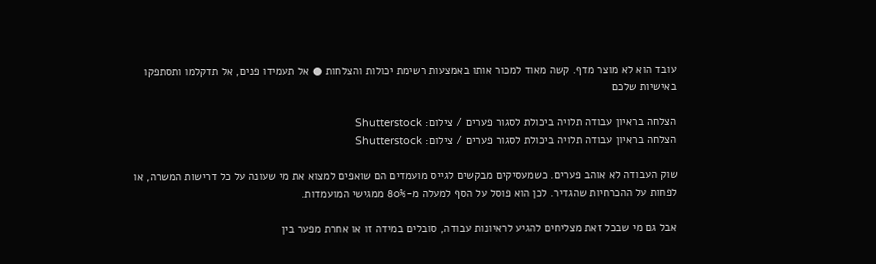עובד הוא לא מוצר מדף. קשה מאוד למכור אותו באמצעות רשימת יכולות והצלחות ● אל תעמידו פנים, אל תדקלמו ותסתפקו באישיות שלכם

הצלחה בראיון עבודה תלויה ביכולת לסגור פערים / צילום: Shutterstock
הצלחה בראיון עבודה תלויה ביכולת לסגור פערים / צילום: Shutterstock

שוק העבודה לא אוהב פערים. כשמעסיקים מבקשים לגייס מועמדים הם שואפים למצוא את מי שעונה על כל דרישות המשרה, או לפחות על ההכרחיות שהגדיר. לכן הוא פוסל על הסף למעלה מ-80% ממגישי המועמדות.

אבל גם מי שבכל זאת מצליחים להגיע לראיונות עבודה, סובלים במידה זו או אחרת מפער בין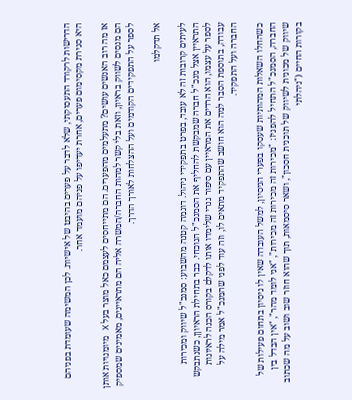הדרישות לרקורד התעסוקתי, שלא לדבר על פערים בהיבט של אישיות. לכן המשימה שעומדת בפניהם היא סגירת מקסימום פערים, אחרת יעדיפו על פניהם מועמד אחר.

אז מה רוב האנשים עושים? מתעלמים מהפערים. הם מתייחסים לעצמם כאל מוצר בעל X מיומנויות אותן הם מנסים לשווק בראיון, וזאת בלי קשר למהות החברה/המשרה אליה הם מתראיינים, מאמינים שמספיק לספר על התפקידים הקודמים ועל ההצלחות לאורך הדרך.

אל תדקלמו

לעיתים קרובות זה לא עובד, בפרט בתפקידי ניהול. דוגמה קטנה מהשבוע: סמנכ"ל שיווק ומכירות התראיין אצל מנכ"ל חברה שמבקשת להחליף את הסמנכ"ל הנוכחי. כבר בתחילת הראיוןן, כשנתבקש לספר על עצמו, הוא הרדים את המראיין עם סיפור גנרי שלימדו אותו לדקלם בקורס הכנה לראיונות עבודה, בתוספת הסבר למה הוא חושב שהתפקיד מתאים לו, וזה עוד לפני שהמנכ"ל אמר מילה על החברה ועל התפקיד.

כשהחלו השאלות המהותיות שעסקו בפערי הניסיון, למשל העובדה שאין לו ניסיון בתחום פעילות של החברה, הסמנכ"ל התחיל להפגיז: "מכירות זה מכירות זה מכירות", "אני לומד מהר", "אין הבדל בין שיווק של מכונית לשיווק של תוכנית חסכון", ושאר סיסמאות, תוך שהוא חוזר שוב ושוב על מה שכתוב בקורות החיים ("ניהלתי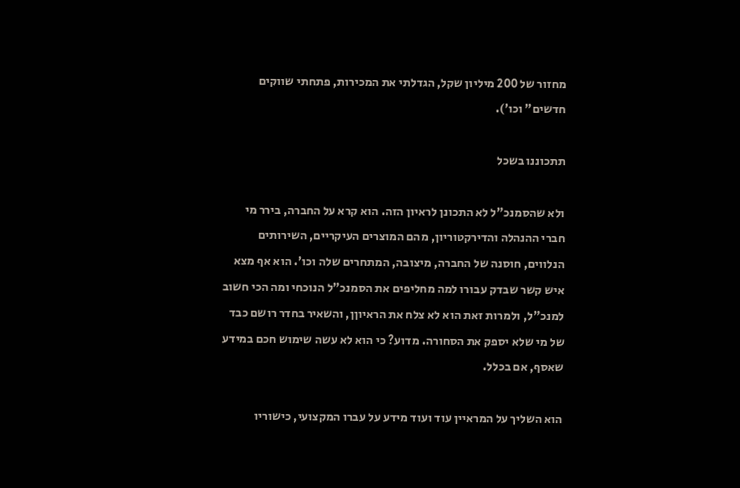מחזור של 200 מיליון שקל, הגדלתי את המכירות, פתחתי שווקים חדשים" וכו').

תתכוננו בשכל

ולא שהסמנכ"ל לא התכונן לראיון הזה. הוא קרא על החברה, בירר מי חברי ההנהלה והדירקטוריון, מהם המוצרים העיקריים, השירותים הנלווים, חוסנה של החברה, מיצובה, המתחרים שלה וכו'. הוא אף מצא איש קשר שבדק עבורו למה מחליפים את הסמנכ"ל הנוכחי ומה הכי חשוב למנכ"ל, ולמרות זאת הוא לא צלח את הראיוןן, והשאיר בחדר רושם כבד של מי שלא יספק את הסחורה. מדוע? כי הוא לא עשה שימוש חכם במידע שאסף, אם בכלל.

הוא השליך על המראיין עוד ועוד מידע על עברו המקצועי, כישוריו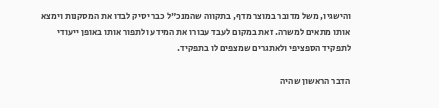והישגיו, משל מדובר במוצר מדף, בתקווה שהמנכ"ל כבר יסיק לבדו את המסקנות וימצא אותו מתאים למשרה. זאת במקום לעבד עבורו את המידע ולתפור אותו באופן ייעודי לתפקיד הספציפי ולאתגרים שמצפים לו בתפקיד.

הדבר הראשון שהיה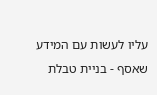עליו לעשות עם המידע שאסף - בניית טבלת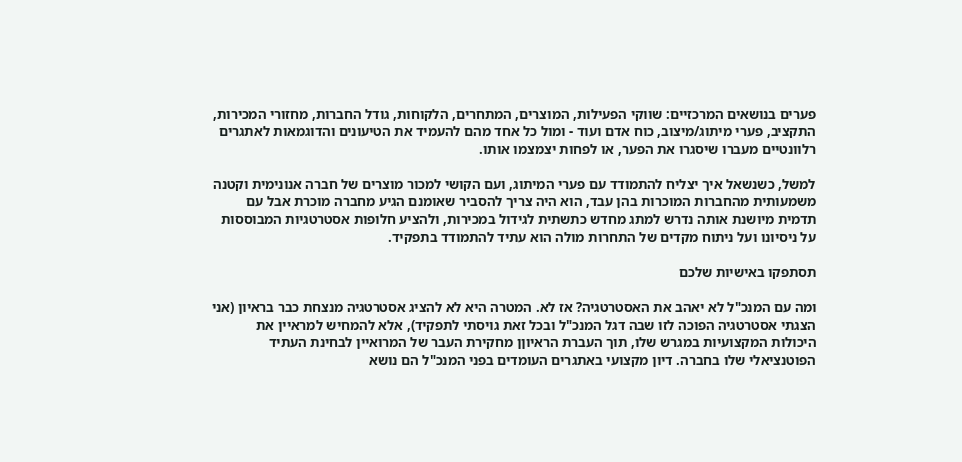פערים בנושאים המרכזיים: שווקי הפעילות, המוצרים, המתחרים, הלקוחות, גודל החברות, מחזורי המכירות, התקציב, פערי מיתוג/מיצוב, כוח אדם ועוד - ומול כל אחד מהם להעמיד את הטיעונים והדוגמאות לאתגרים רלוונטיים מעברו שיסגרו את הפער, או לפחות יצמצמו אותו.

למשל, כשנשאל איך יצליח להתמודד עם פערי המיתוג, ועם הקושי למכור מוצרים של חברה אנונימית וקטנה משמעותית מהחברות המוכרות בהן עבד, הוא היה צריך להסביר שאומנם הגיע מחברה מוכרת אבל עם תדמית מיושנת אותה נדרש למתג מחדש כתשתית לגידול במכירות, ולהציע חלופות אסטרטגיות המבוססות על ניסיונו ועל ניתוח מקדים של התחרות מולה הוא עתיד להתמודד בתפקיד.

תסתפקו באישיות שלכם

ומה עם המנכ"ל לא יאהב את האסטרטגיה? אז לא. המטרה היא לא להציג אסטרטגיה מנצחת כבר בראיון (אני הצגתי אסטרטגיה הפוכה לזו שבה דגל המנכ"ל ובכל זאת גויסתי לתפקיד), אלא להמחיש למראיין את היכולות המקצועיות במגרש שלו, תוך העברת הראיוןן מחקירת העבר של המרואיין לבחינת העתיד הפוטנציאלי שלו בחברה. דיון מקצועי באתגרים העומדים בפני המנכ"ל הם נושא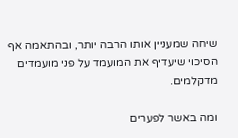שיחה שמעניין אותו הרבה יותר, ובהתאמה אף הסיכוי שיעדיף את המועמד על פני מועמדים מדקלמים.

ומה באשר לפערים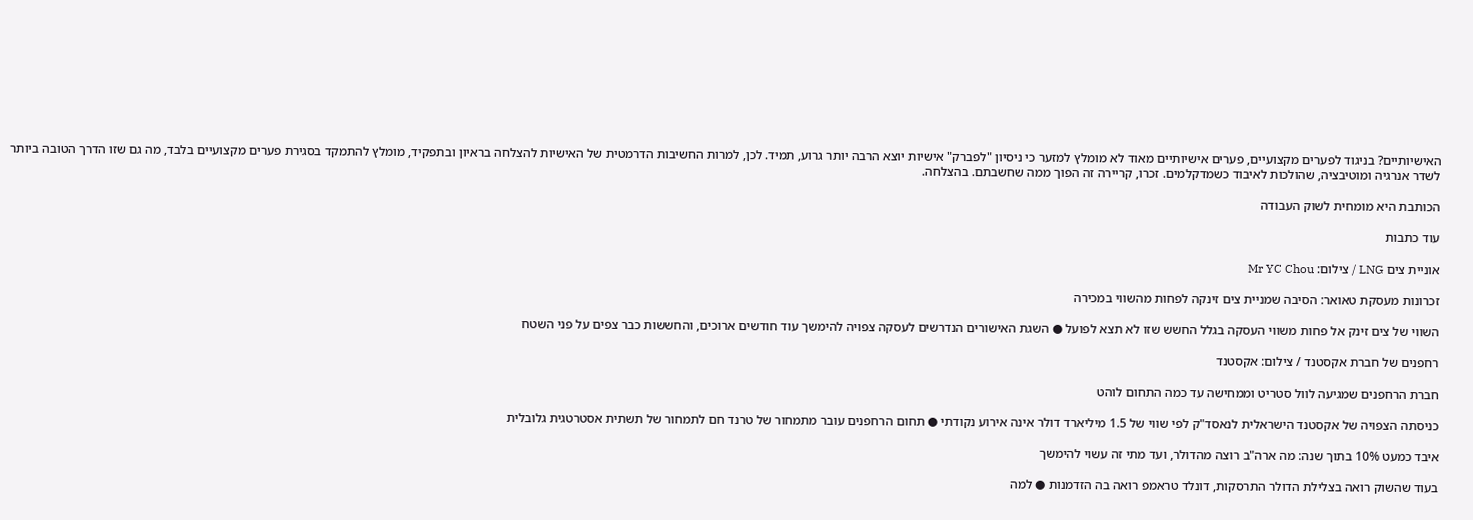האישיותיים? בניגוד לפערים מקצועיים, פערים אישיותיים מאוד לא מומלץ למזער כי ניסיון "לפברק" אישיות יוצא הרבה יותר גרוע, תמיד. לכן, למרות החשיבות הדרמטית של האישיות להצלחה בראיון ובתפקיד, מומלץ להתמקד בסגירת פערים מקצועיים בלבד, מה גם שזו הדרך הטובה ביותר לשדר אנרגיה ומוטיבציה, שהולכות לאיבוד כשמדקלמים. זכרו, קריירה זה הפוך ממה שחשבתם. בהצלחה.

הכותבת היא מומחית לשוק העבודה

עוד כתבות

אוניית צים LNG / צילום: Mr YC Chou

זכרונות מעסקת טאואר: הסיבה שמניית צים זינקה לפחות מהשווי במכירה

השווי של צים זינק אל פחות משווי העסקה בגלל החשש שזו לא תצא לפועל ● השגת האישורים הנדרשים לעסקה צפויה להימשך עוד חודשים ארוכים, והחששות כבר צפים על פני השטח

רחפנים של חברת אקסטנד / צילום: אקסטנד

חברת הרחפנים שמגיעה לוול סטריט וממחישה עד כמה התחום לוהט

כניסתה הצפויה של אקסטנד הישראלית לנאסד"ק לפי שווי של 1.5 מיליארד דולר אינה אירוע נקודתי ● תחום הרחפנים עובר מתמחור של טרנד חם לתמחור של תשתית אסטרטגית גלובלית

איבד כמעט 10% בתוך שנה: מה ארה"ב רוצה מהדולר, ועד מתי זה עשוי להימשך

בעוד שהשוק רואה בצלילת הדולר התרסקות, דונלד טראמפ רואה בה הזדמנות ● למה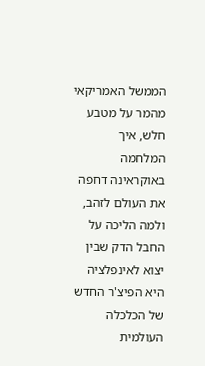הממשל האמריקאי מהמר על מטבע חלש, איך המלחמה באוקראינה דחפה את העולם לזהב, ולמה הליכה על החבל הדק שבין יצוא לאינפלציה היא הפיצ'ר החדש של הכלכלה העולמית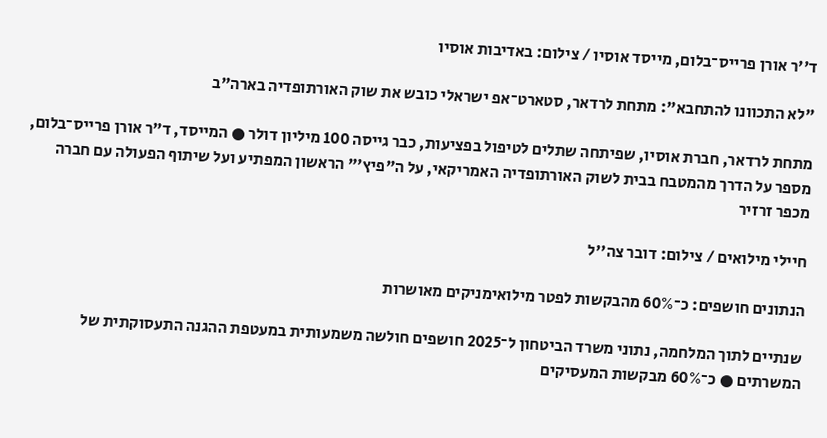ד''ר אורן פרייס־בלום, מייסד אוסיו / צילום: באדיבות אוסיו

"לא התכוונו להתחבא": מתחת לרדאר, סטארט־אפ ישראלי כובש את שוק האורתופדיה בארה"ב

מתחת לרדאר, חברת אוסיו, שפיתחה שתלים לטיפול בפציעות, כבר גייסה 100 מיליון דולר ● המייסד, ד"ר אורן פרייס־בלום, מספר על הדרך מהמטבח בבית לשוק האורתופדיה האמריקאי, על ה"פיץ'" הראשון המפתיע ועל שיתוף הפעולה עם חברה מכפר זרזיר

חיילי מילואים / צילום: דובר צה''ל

הנתונים חושפים: כ־60% מהבקשות לפטר מילואימניקים מאושרות

שנתיים לתוך המלחמה, נתוני משרד הביטחון ל־2025 חושפים חולשה משמעותית במעטפת ההגנה התעסוקתית של המשרתים ● כ־60% מבקשות המעסיקים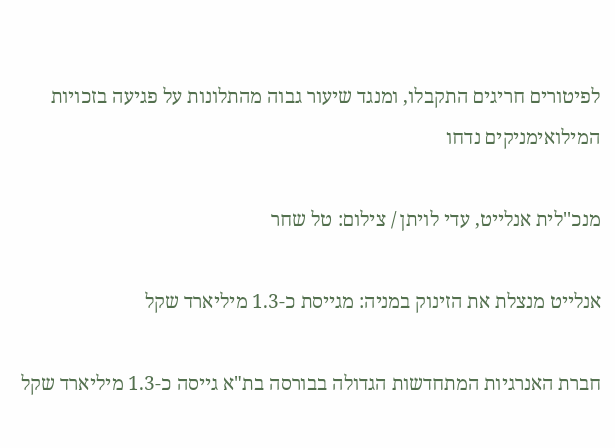לפיטורים חריגים התקבלו, ומנגד שיעור גבוה מהתלונות על פגיעה בזכויות המילואימניקים נדחו

מנכ''לית אנלייט, עדי לויתן / צילום: טל שחר

אנלייט מנצלת את הזינוק במניה: מגייסת כ-1.3 מיליארד שקל

חברת האנרגיות המתחדשות הגדולה בבורסה בת"א גייסה כ-1.3 מיליארד שקל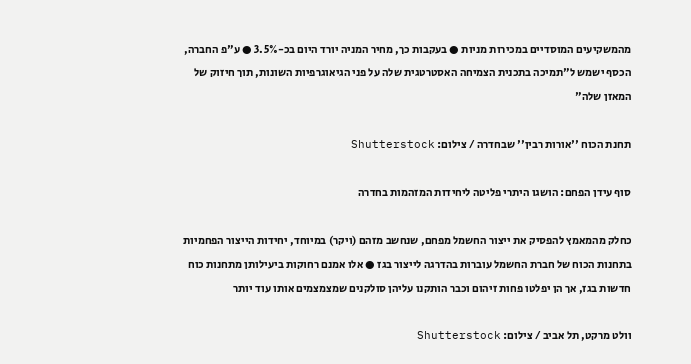מהמשקיעים המוסדיים במכירות מניות ● בעקבות כך, מחיר המניה יורד היום בכ-3.5% ● ע"פ החברה, הכסף ישמש ל"תמיכה בתכנית הצמיחה האסטרטגית שלה על פני הגיאוגרפיות השונות, תוך חיזוק של המאזן שלה"

תחנת הכוח ''אורות רבין'' שבחדרה / צילום: Shutterstock

סוף עידן הפחם: הושגו היתרי פליטה ליחידות המזהמות בחדרה

כחלק מהמאמץ להפסיק את ייצור החשמל מפחם, שנחשב מזהם (ויקר) במיוחד, יחידות הייצור הפחמיות בתחנות הכוח של חברת החשמל עוברות בהדרגה לייצור בגז ● אלו אמנם רחוקות ביעילותן מתחנות כוח חדשות בגז, אך הן יפלטו פחות זיהום וכבר הותקנו עליהן סולקנים שמצמצמים אותו עוד יותר

וולט מרקט, תל אביב / צילום: Shutterstock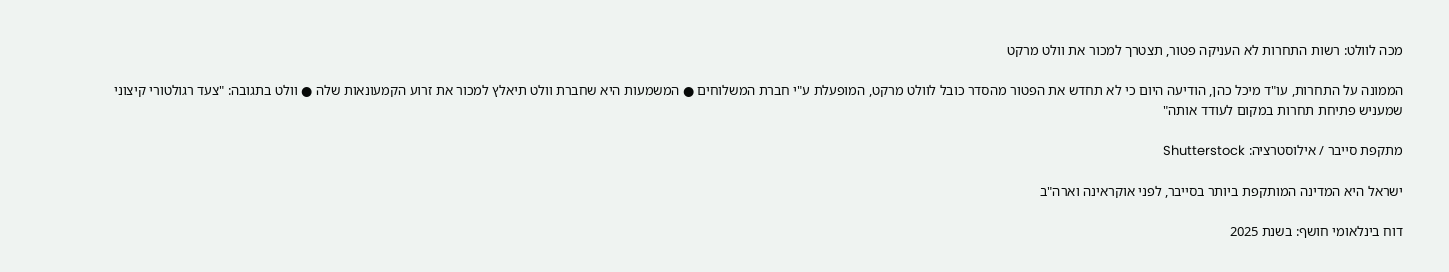מכה לוולט: רשות התחרות לא העניקה פטור, תצטרך למכור את וולט מרקט

הממונה על התחרות, עו"ד מיכל כהן, הודיעה היום כי לא תחדש את הפטור מהסדר כובל לוולט מרקט, המופעלת ע"י חברת המשלוחים ● המשמעות היא שחברת וולט תיאלץ למכור את זרוע הקמעונאות שלה ● וולט בתגובה: "צעד רגולטורי קיצוני שמעניש פתיחת תחרות במקום לעודד אותה"

מתקפת סייבר / אילוסטרציה: Shutterstock

ישראל היא המדינה המותקפת ביותר בסייבר, לפני אוקראינה וארה"ב

דוח בינלאומי חושף: בשנת 2025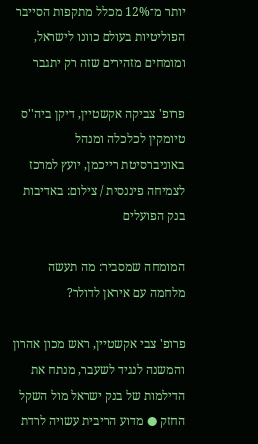יותר מ־12% מכלל מתקפות הסייבר הפוליטיות בעולם כוונו לישראל, ומומחים מזהירים שזה רק יתגבר

פרופ' צביקה אקשטיין, דיקן ביה''ס טיומקין לכלכלה ומנהל באוניברסיטת רייכמן, יועץ למרכז לצמיחה פיננסית / צילום: באדיבות בנק הפועלים

המומחה שמסביר: מה תעשה מלחמה עם איראן לדולר?

פרופ' צבי אקשטיין, ראש מכון אהרון והמשנה לנגיד לשעבר, מנתח את הדילמות של בנק ישראל מול השקל החזק ● מדוע הריבית עשויה לרדת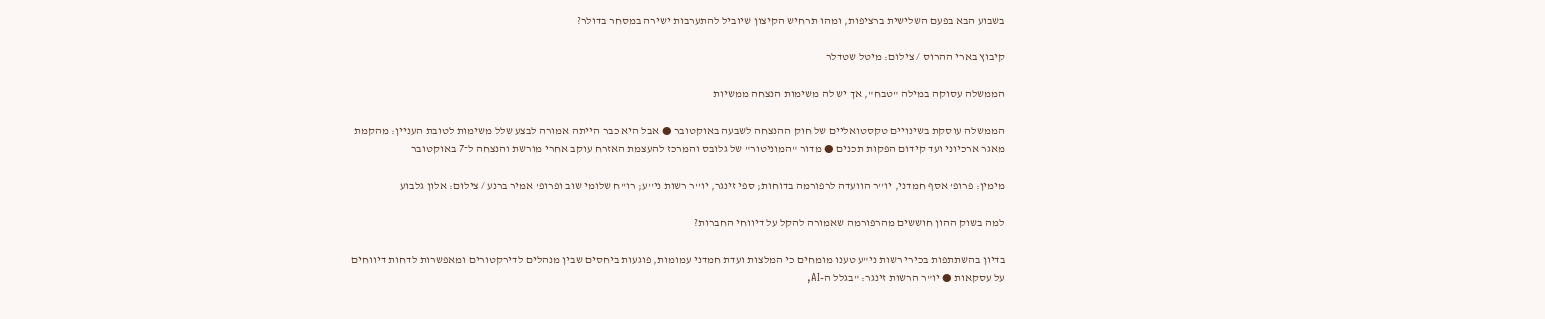בשבוע הבא בפעם השלישית ברציפות, ומהו תרחיש הקיצון שיוביל להתערבות ישירה במסחר בדולר?

קיבוץ בארי ההרוס / צילום: מיטל שטדלר

הממשלה עסוקה במילה "טבח", אך יש לה משימות הנצחה ממשיות

הממשלה עוסקת בשינויים טקסטואליים של חוק ההנצחה לשבעה באוקטובר ● אבל היא כבר הייתה אמורה לבצע שלל משימות לטובת העניין: מהקמת מאגר ארכיוני ועד קידום הפקות תכנים ● מדור "המוניטור" של גלובס והמרכז להעצמת האזרח עוקב אחרי מורשת והנצחה ל־7 באוקטובר

מימין: פרופ' אסף חמדני, יו''ר הוועדה לרפורמה בדוחות; ספי זינגר, יו''ר רשות ני''ע; רו''ח שלומי שוב ופרופ' אמיר ברנע / צילום: אלון גלבוע

למה בשוק ההון חוששים מהרפורמה שאמורה להקל על דיווחי החברות?

בדיון בהשתתפות בכירי רשות ני"ע טענו מומחים כי המלצות ועדת חמדני עמומות, פוגעות ביחסים שבין מנהלים לדירקטורים ומאפשרות לדחות דיווחים על עסקאות ● יו"ר הרשות זינגר: "בגלל ה-AI,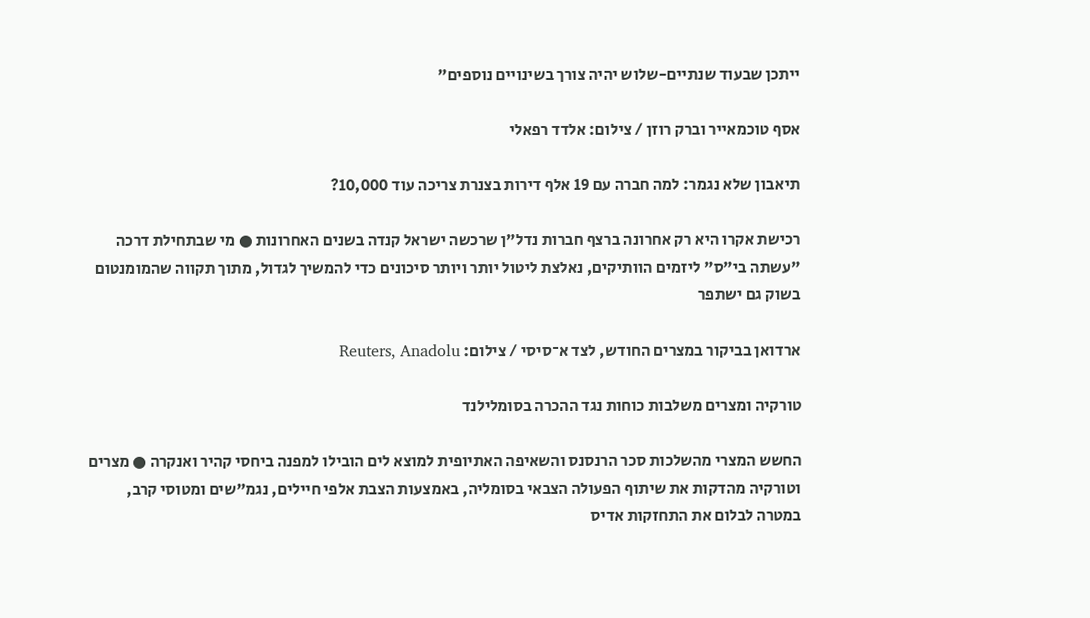ייתכן שבעוד שנתיים-שלוש יהיה צורך בשינויים נוספים"

אסף טוכמאייר וברק רוזן / צילום: אלדד רפאלי

תיאבון שלא נגמר: למה חברה עם 19 אלף דירות בצנרת צריכה עוד 10,000?

רכישת אקרו היא רק אחרונה ברצף חברות נדל"ן שרכשה ישראל קנדה בשנים האחרונות ● מי שבתחילת דרכה "עשתה בי"ס" ליזמים הוותיקים, נאלצת ליטול יותר ויותר סיכונים כדי להמשיך לגדול, מתוך תקווה שהמומנטום בשוק גם ישתפר

ארדואן בביקור במצרים החודש, לצד א־סיסי / צילום: Reuters, Anadolu

טורקיה ומצרים משלבות כוחות נגד ההכרה בסומלילנד

החשש המצרי מהשלכות סכר הרנסנס והשאיפה האתיופית למוצא לים הובילו למפנה ביחסי קהיר ואנקרה ● מצרים וטורקיה מהדקות את שיתוף הפעולה הצבאי בסומליה, באמצעות הצבת אלפי חיילים, נגמ"שים ומטוסי קרב, במטרה לבלום את התחזקות אדיס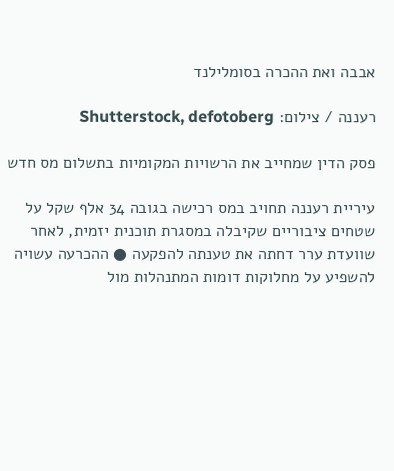אבבה ואת ההכרה בסומלילנד

רעננה / צילום: Shutterstock, defotoberg

פסק הדין שמחייב את הרשויות המקומיות בתשלום מס חדש

עיריית רעננה תחויב במס רכישה בגובה 34 אלף שקל על שטחים ציבוריים שקיבלה במסגרת תוכנית יזמית, לאחר שוועדת ערר דחתה את טענתה להפקעה ● ההכרעה עשויה להשפיע על מחלוקות דומות המתנהלות מול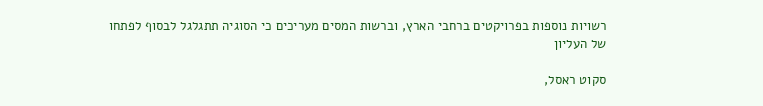רשויות נוספות בפרויקטים ברחבי הארץ, וברשות המסים מעריכים כי הסוגיה תתגלגל לבסוף לפתחו של העליון

סקוט ראסל,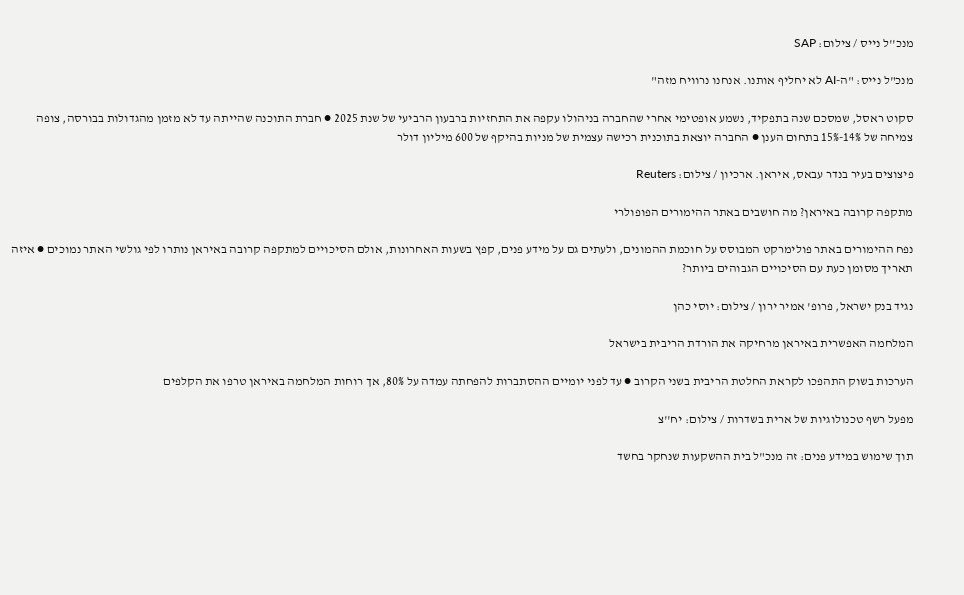מנכ''ל נייס / צילום: SAP

מנכ"ל נייס: "ה-AI לא יחליף אותנו. אנחנו נרוויח מזה"

סקוט ראסל, שמסכם שנה בתפקיד, נשמע אופטימי אחרי שהחברה בניהולו עקפה את התחזיות ברבעון הרביעי של שנת 2025 ● חברת התוכנה שהייתה עד לא מזמן מהגדולות בבורסה, צופה צמיחה של 14%-15% בתחום הענן ● החברה יוצאת בתוכנית רכישה עצמית של מניות בהיקף של 600 מיליון דולר

פיצוצים בעיר בנדר עבאס, איראן. ארכיון / צילום: Reuters

מתקפה קרובה באיראן? מה חושבים באתר ההימורים הפופולרי

נפח ההימורים באתר פולימרקט המבוסס על חוכמת ההמונים, ולעתים גם על מידע פנים, קפץ בשעות האחרונות, אולם הסיכויים למתקפה קרובה באיראן נותרו לפי גולשי האתר נמוכים ● איזה תאריך מסומן כעת עם הסיכויים הגבוהים ביותר?

נגיד בנק ישראל, פרופ' אמיר ירון / צילום: יוסי כהן

המלחמה האפשרית באיראן מרחיקה את הורדת הריבית בישראל

הערכות בשוק התהפכו לקראת החלטת הריבית בשני הקרוב ● עד לפני יומיים ההסתברות להפחתה עמדה על 80%, אך רוחות המלחמה באיראן טרפו את הקלפים

מפעל רשף טכנולוגיות של ארית בשדרות / צילום: יח''צ

תוך שימוש במידע פנים: זה מנכ"ל בית ההשקעות שנחקר בחשד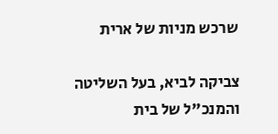שרכש מניות של ארית

צביקה לביא, בעל השליטה והמנכ"ל של בית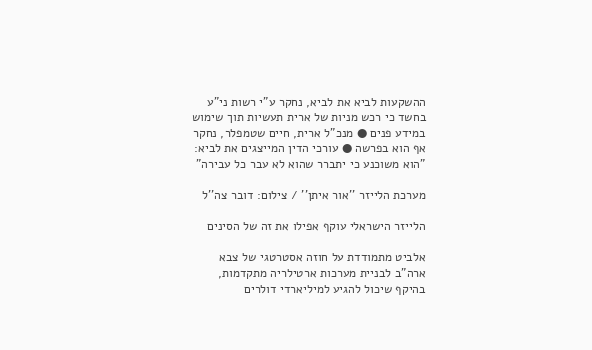ההשקעות לביא את לביא, נחקר ע"י רשות ני"ע בחשד כי רכש מניות של ארית תעשיות תוך שימוש במידע פנים ● מנכ"ל ארית, חיים שטמפלר, נחקר אף הוא בפרשה ● עורכי הדין המייצגים את לביא: "הוא משוכנע כי יתברר שהוא לא עבר כל עבירה"

מערכת הלייזר ''אור איתן'' / צילום: דובר צה''ל

הלייזר הישראלי עוקף אפילו את זה של הסינים

אלביט מתמודדת על חוזה אסטרטגי של צבא ארה"ב לבניית מערכות ארטילריה מתקדמות, בהיקף שיכול להגיע למיליארדי דולרים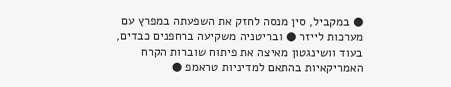● במקביל, סין מנסה לחזק את השפעתה במפרץ עם מערכות לייזר ● ובריטניה משקיעה ברחפנים כבדים, בעוד וושינגטון מאיצה את פיתוח שוברות הקרח האמריקאיות בהתאם למדיניות טראמפ ●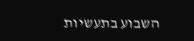השבוע בתעשיות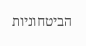הביטחוניות